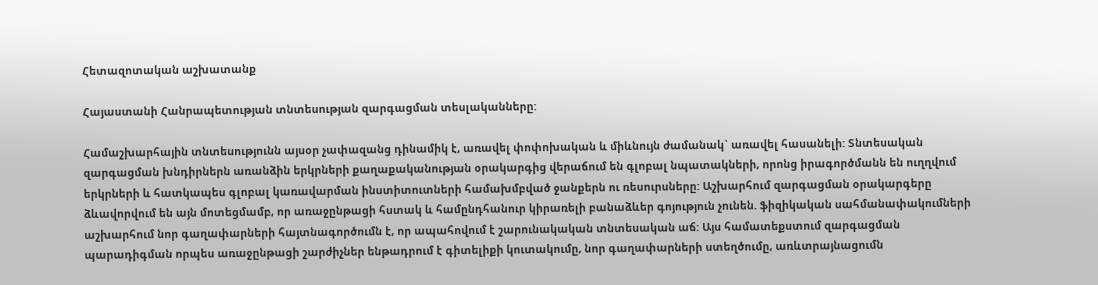Հետազոտական աշխատանք

Հայաստանի Հանրապետության տնտեսության զարգացման տեսլականները:

Համաշխարհային տնտեսությունն այսօր չափազանց դինամիկ է, առավել փոփոխական և միևնույն ժամանակ` առավել հասանելի: Տնտեսական զարգացման խնդիրներն առանձին երկրների քաղաքականության օրակարգից վերաճում են գլոբալ նպատակների, որոնց իրագործմանն են ուղղվում երկրների և հատկապես գլոբալ կառավարման ինստիտուտների համախմբված ջանքերն ու ռեսուրսները: Աշխարհում զարգացման օրակարգերը ձևավորվում են այն մոտեցմամբ, որ առաջընթացի հստակ և համընդհանուր կիրառելի բանաձևեր գոյություն չունեն. ֆիզիկական սահմանափակումների աշխարհում նոր գաղափարների հայտնագործումն է, որ ապահովում է շարունակական տնտեսական աճ: Այս համատեքստում զարգացման պարադիգման որպես առաջընթացի շարժիչներ ենթադրում է գիտելիքի կուտակումը, նոր գաղափարների ստեղծումը, առևտրայնացումն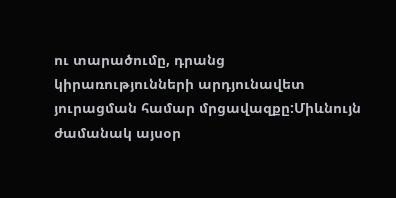ու տարածումը, դրանց կիրառությունների արդյունավետ յուրացման համար մրցավազքը:Միևնույն ժամանակ այսօր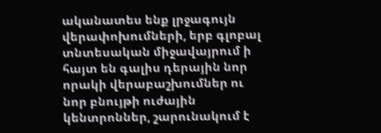ականատես ենք լրջագույն վերափոխումների, երբ գլոբալ տնտեսական միջավայրում ի հայտ են գալիս դերային նոր որակի վերաբաշխումներ ու նոր բնույթի ուժային կենտրոններ, շարունակում է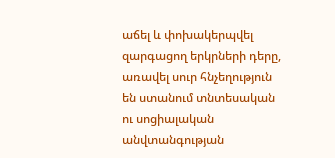աճել և փոխակերպվել զարգացող երկրների դերը, առավել սուր հնչեղություն են ստանում տնտեսական ու սոցիալական անվտանգության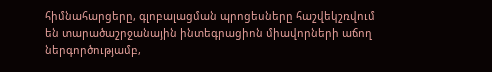հիմնահարցերը, գլոբալացման պրոցեսները հաշվեկշռվում են տարածաշրջանային ինտեգրացիոն միավորների աճող ներգործությամբ,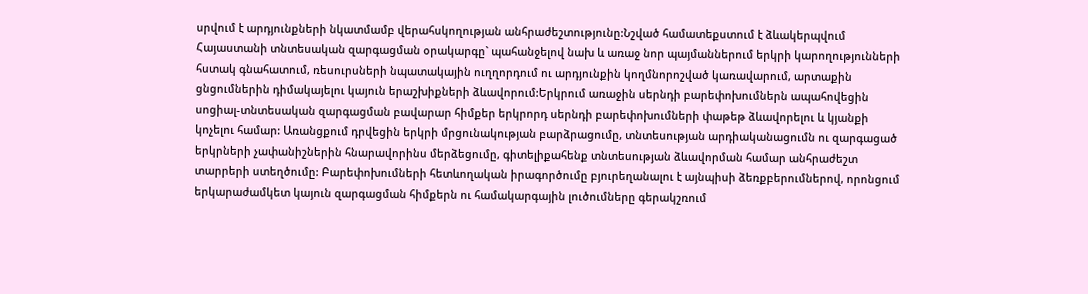սրվում է արդյունքների նկատմամբ վերահսկողության անհրաժեշտությունը:Նշված համատեքստում է ձևակերպվում Հայաստանի տնտեսական զարգացման օրակարգը` պահանջելով նախ և առաջ նոր պայմաններում երկրի կարողությունների հստակ գնահատում, ռեսուրսների նպատակային ուղղորդում ու արդյունքին կողմնորոշված կառավարում, արտաքին ցնցումներին դիմակայելու կայուն երաշխիքների ձևավորում:Երկրում առաջին սերնդի բարեփոխումներն ապահովեցին սոցիալ-տնտեսական զարգացման բավարար հիմքեր երկրորդ սերնդի բարեփոխումների փաթեթ ձևավորելու և կյանքի կոչելու համար: Առանցքում դրվեցին երկրի մրցունակության բարձրացումը, տնտեսության արդիականացումն ու զարգացած երկրների չափանիշներին հնարավորինս մերձեցումը, գիտելիքահենք տնտեսության ձևավորման համար անհրաժեշտ տարրերի ստեղծումը: Բարեփոխումների հետևողական իրագործումը բյուրեղանալու է այնպիսի ձեռքբերումներով, որոնցում երկարաժամկետ կայուն զարգացման հիմքերն ու համակարգային լուծումները գերակշռում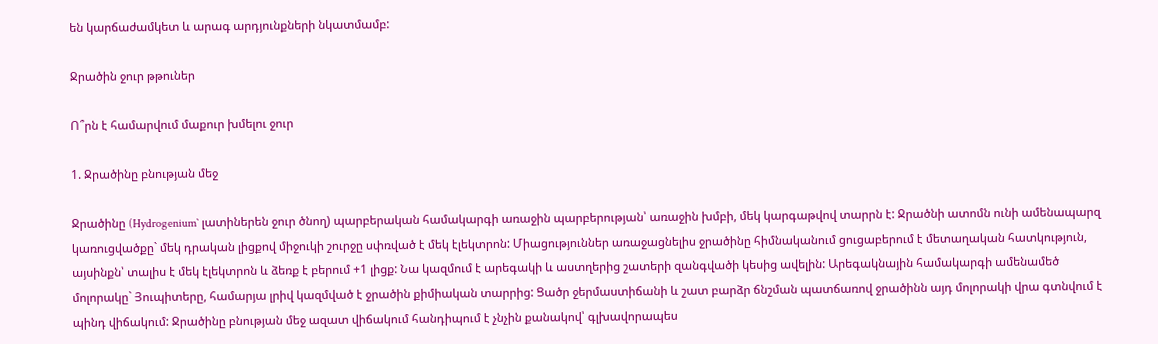են կարճաժամկետ և արագ արդյունքների նկատմամբ:

Ջրածին ջուր թթուներ

Ո՞րն է համարվում մաքուր խմելու ջուր

1. Ջրածինը բնության մեջ

Ջրածինը (Hydrogenium` լատիներեն ջուր ծնող) պարբերական համակարգի առաջին պարբերության՝ առաջին խմբի, մեկ կարգաթվով տարրն է: Ջրածնի ատոմն ունի ամենապարզ կառուցվածքը` մեկ դրական լիցքով միջուկի շուրջը սփռված է մեկ էլեկտրոն: Միացություններ առաջացնելիս ջրածինը հիմնականում ցուցաբերում է մետաղական հատկություն, այսինքն՝ տալիս է մեկ էլեկտրոն և ձեռք է բերում +1 լիցք: Նա կազմում է արեգակի և աստղերից շատերի զանգվածի կեսից ավելին: Արեգակնային համակարգի ամենամեծ մոլորակը` Յուպիտերը, համարյա լրիվ կազմված է ջրածին քիմիական տարրից: Ցածր ջերմաստիճանի և շատ բարձր ճնշման պատճառով ջրածինն այդ մոլորակի վրա գտնվում է պինդ վիճակում: Ջրածինը բնության մեջ ազատ վիճակում հանդիպում է չնչին քանակով՝ գլխավորապես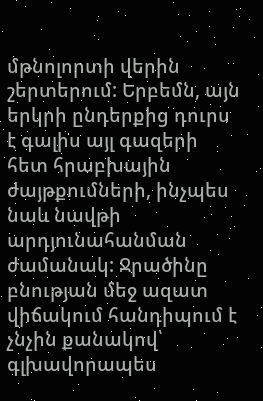մթնոլորտի վերին շերտերում: Երբեմն, այն երկրի ընդերքից դուրս է գալիս այլ գազերի հետ հրաբխային ժայթքումների, ինչպես նաև նավթի արդյունահանման ժամանակ: Ջրածինը բնության մեջ ազատ վիճակում հանդիպում է չնչին քանակով՝ գլխավորապես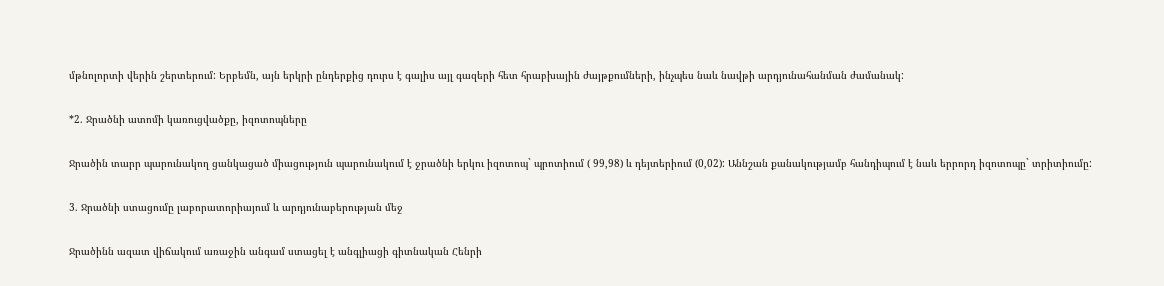մթնոլորտի վերին շերտերում: Երբեմն, այն երկրի ընդերքից դուրս է գալիս այլ գազերի հետ հրաբխային ժայթքումների, ինչպես նաև նավթի արդյունահանման ժամանակ:

*2. Ջրածնի ատոմի կառուցվածքը, իզոտոպները

Ջրածին տարր պարունակող ցանկացած միացություն պարունակում է ջրածնի երկու իզոտոպ` պրոտիում ( 99,98) և դեյտերիում (0,02): Աննշան քանակությամբ հանդիպում է նաև երրորդ իզոտոպը` տրիտիումը:

3. Ջրածնի ստացումը լաբորատորիայում և արդյունաբերության մեջ

Ջրածինն ազատ վիճակում առաջին անգամ ստացել է անգլիացի գիտնական Հենրի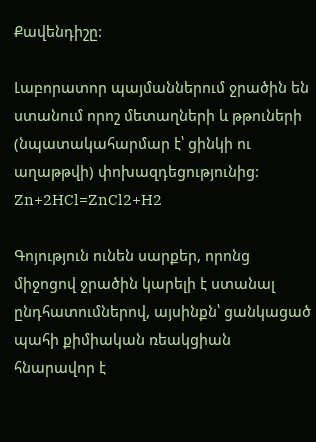Քավենդիշը:

Լաբորատոր պայմաններում ջրածին են ստանում որոշ մետաղների և թթուների (նպատակահարմար է՝ ցինկի ու աղաթթվի) փոխազդեցությունից: Zn+2HCl=ZnCl2+H2

Գոյություն ունեն սարքեր, որոնց միջոցով ջրածին կարելի է ստանալ ընդհատումներով, այսինքն՝ ցանկացած պահի քիմիական ռեակցիան հնարավոր է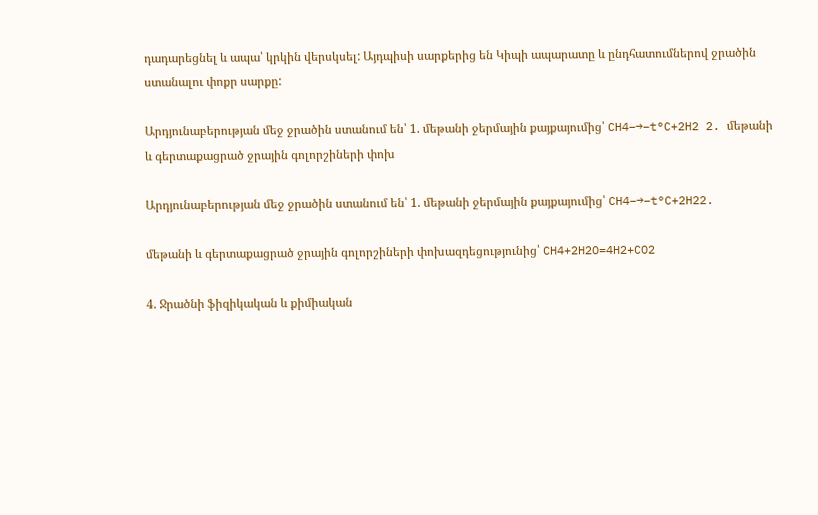դադարեցնել և ապա՝ կրկին վերսկսել: Այդպիսի սարքերից են Կիպի ապարատը և ընդհատումներով ջրածին ստանալու փոքր սարքը:

Արդյունաբերության մեջ ջրածին ստանում են՝ 1. մեթանի ջերմային քայքայումից՝ CH4−→−t°C+2H2 2. մեթանի և գերտաքացրած ջրային գոլորշիների փոխ

Արդյունաբերության մեջ ջրածին ստանում են՝ 1. մեթանի ջերմային քայքայումից՝ CH4−→−t°C+2H22.

մեթանի և գերտաքացրած ջրային գոլորշիների փոխազդեցությունից՝ CH4+2H2O=4H2+CO2

4. Ջրածնի ֆիզիկական և քիմիական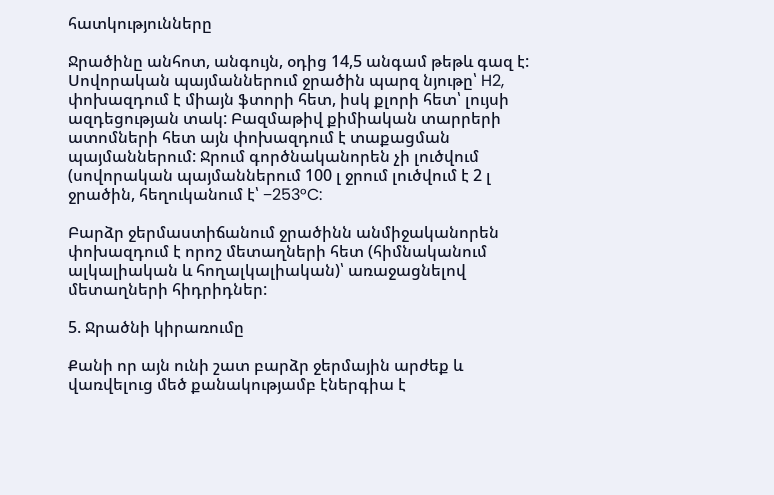հատկությունները

Ջրածինը անհոտ, անգույն, օդից 14,5 անգամ թեթև գազ է: Սովորական պայմաններում ջրածին պարզ նյութը՝ H2, փոխազդում է միայն ֆտորի հետ, իսկ քլորի հետ՝ լույսի ազդեցության տակ: Բազմաթիվ քիմիական տարրերի ատոմների հետ այն փոխազդում է տաքացման պայմաններում: Ջրում գործնականորեն չի լուծվում (սովորական պայմաններում 100 լ ջրում լուծվում է 2 լ ջրածին, հեղուկանում է՝ −253°C:

Բարձր ջերմաստիճանում ջրածինն անմիջականորեն փոխազդում է որոշ մետաղների հետ (հիմնականում ալկալիական և հողալկալիական)՝ առաջացնելով մետաղների հիդրիդներ:

5. Ջրածնի կիրառումը

Քանի որ այն ունի շատ բարձր ջերմային արժեք և վառվելուց մեծ քանակությամբ էներգիա է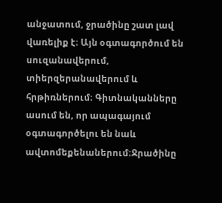անջատում, ջրածինը շատ լավ վառելիք է։ Այն օգտագործում են սուզանավերում, տիերզերանավերում և հրթիռներում։ Գիտնականները ասում են, որ ապագայում օգտագործելու են նաև ավտոմեքենաներում։Ջրածինը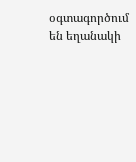օգտագործում են եղանակի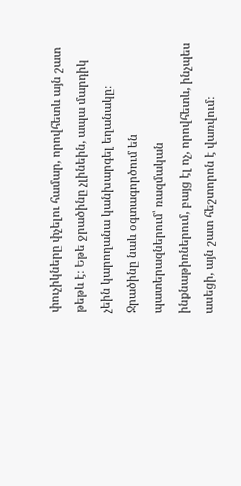փուչիկները փչելու համար, որովհետև այն շատ թեթև է։ Եթե ջրածինը չլինեին, ապա մարդիկ չեին կարողանա կանխարգել եղանակը։ Ջրածինը նաև օգտագործում են պատերազներում՝ ռազմական ինքնաթիռներում, բայց էլ ոչ, որովհետև, ինչպես ասեցի, այն շատ հեշտորոն է վառվում։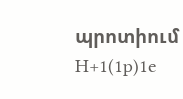պրոտիում H+1(1p)1e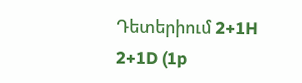Դետերիում 2+1H 2+1D (1p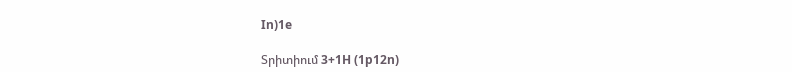In)1e

Տրիտիում 3+1H (1p12n)